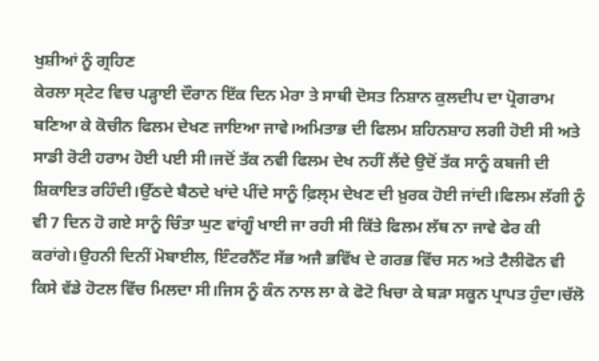ਖੁਸ਼ੀਆਂ ਨੂੰ ਗ੍ਰਹਿਣ
ਕੇਰਲਾ ਸ੍ਟੇਟ ਵਿਚ ਪੜ੍ਹਾਈ ਦੌਰਾਨ ਇੱਕ ਦਿਨ ਮੇਰਾ ਤੇ ਸਾਥੀ ਦੋਸਤ ਨਿਸ਼ਾਨ ਕੁਲਦੀਪ ਦਾ ਪ੍ਰੋਗਰਾਮ ਬਣਿਆ ਕੇ ਕੋਚੀਨ ਫਿਲਮ ਦੇਖਣ ਜਾਇਆ ਜਾਵੇ।ਅਮਿਤਾਭ ਦੀ ਫਿਲਮ ਸ਼ਹਿਨਸ਼ਾਹ ਲਗੀ ਹੋਈ ਸੀ ਅਤੇ ਸਾਡੀ ਰੋਟੀ ਹਰਾਮ ਹੋਈ ਪਈ ਸੀ।ਜਦੋਂ ਤੱਕ ਨਵੀ ਫਿਲਮ ਦੇਖ ਨਹੀਂ ਲੈਂਦੇ ਉਦੋਂ ਤੱਕ ਸਾਨੂੰ ਕਬਜੀ ਦੀ ਸ਼ਿਕਾਇਤ ਰਹਿੰਦੀ।ਉੱਠਦੇ ਬੈਠਦੇ ਖਾਂਦੇ ਪੀਂਦੇ ਸਾਨੂੰ ਫ਼ਿਲ੍ਮ ਦੇਖਣ ਦੀ ਖ਼ੁਰਕ ਹੋਈ ਜਾਂਦੀ।ਫਿਲਮ ਲੱਗੀ ਨੂੰ ਵੀ 7 ਦਿਨ ਹੋ ਗਏ ਸਾਨੂੰ ਚਿੰਤਾ ਘੁਣ ਵਾਂਗੂੰ ਖਾਈ ਜਾ ਰਹੀ ਸੀ ਕਿੱਤੇ ਫਿਲਮ ਲੱਥ ਨਾ ਜਾਵੇ ਫੇਰ ਕੀ ਕਰਾਂਗੇ।ਉਹਨੀ ਦਿਨੀਂ ਮੋਬਾਈਲ, ਇੰਟਰਨੈੱਟ ਸੱਭ ਅਜੈ ਭਵਿੱਖ ਦੇ ਗਰਭ ਵਿੱਚ ਸਨ ਅਤੇ ਟੈਲੀਫੋਨ ਵੀ ਕਿਸੇ ਵੱਡੇ ਹੋਟਲ ਵਿੱਚ ਮਿਲਦਾ ਸੀ।ਜਿਸ ਨੂੰ ਕੰਨ ਨਾਲ ਲਾ ਕੇ ਫੋਟੋ ਖਿਚਾ ਕੇ ਬੜਾ ਸਕੂਨ ਪ੍ਰਾਪਤ ਹੁੰਦਾ।ਚੱਲੋ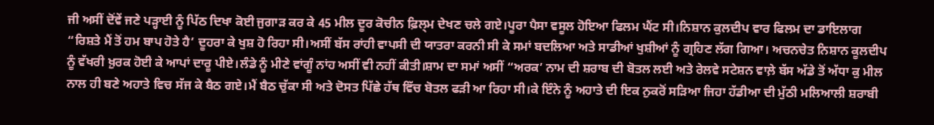ਜੀ ਅਸੀਂ ਦੋਂਵੇਂ ਜਣੇ ਪੜ੍ਹਾਈ ਨੂੰ ਪਿੱਠ ਦਿਖਾ ਕੋਈ ਜੁਗਾੜ ਕਰ ਕੇ 45 ਮੀਲ ਦੂਰ ਕੋਚੀਨ ਫ਼ਿਲ੍ਮ ਦੇਖਣ ਚਲੇ ਗਏ।ਪੂਰਾ ਪੈਸਾ ਵਸੂਲ ਹੋਇਆ ਫਿਲਮ ਘੈਂਟ ਸੀ।ਨਿਸ਼ਾਨ ਕੁਲਦੀਪ ਵਾਰ ਫਿਲਮ ਦਾ ਡਾਇਲਾਗ “ਰਿਸ਼ਤੇ ਮੈਂ ਤੋਂ ਹਮ ਬਾਪ ਹੋਤੇ ਹੈ’ ਦੂਹਰਾ ਕੇ ਖੁਸ਼ ਹੋ ਰਿਹਾ ਸੀ।ਅਸੀਂ ਬੱਸ ਰਾਂਹੀ ਵਾਪਸੀ ਦੀ ਯਾਤਰਾ ਕਰਨੀ ਸੀ ਕੇ ਸਮਾਂ ਬਦਲਿਆ ਅਤੇ ਸਾਡੀਆਂ ਖੁਸ਼ੀਆਂ ਨੂੰ ਗ੍ਰਹਿਣ ਲੱਗ ਗਿਆ। ਅਚਨਚੇਤ ਨਿਸ਼ਾਨ ਕੂਲਦੀਪ ਨੂੰ ਵੱਖਰੀ ਖ਼ੁਰਕ ਹੋਈ ਕੇ ਆਪਾਂ ਦਾਰੂ ਪੀਏ।ਲੰਡੇ ਨੂੰ ਮੀਣੇ ਵਾਂਗੂੰ ਨਾਂਹ ਅਸੀਂ ਵੀ ਨਹੀਂ ਕੀਤੀ।ਸ਼ਾਮ ਦਾ ਸਮਾਂ ਅਸੀਂ “ਅਰਕ’ ਨਾਮ ਦੀ ਸ਼ਰਾਬ ਦੀ ਬੋਤਲ ਲਈ ਅਤੇ ਰੇਲਵੇ ਸਟੇਸ਼ਨ ਵਾਲ਼ੇ ਬੱਸ ਅੱਡੇ ਤੋਂ ਅੱਧਾ ਕੁ ਮੀਲ ਨਾਲ ਹੀ ਬਣੇ ਅਹਾਤੇ ਵਿਚ ਸੱਜ ਕੇ ਬੈਠ ਗਏ।ਮੈਂ ਬੈਠ ਚੁੱਕਾ ਸੀ ਅਤੇ ਦੋਸਤ ਪਿੱਛੇ ਹੱਥ ਵਿੱਚ ਬੋਤਲ ਫੜੀ ਆ ਰਿਹਾ ਸੀ।ਕੇ ਇੰਨੇ ਨੂੰ ਅਹਾਤੇ ਦੀ ਇਕ ਨੁਕਰੋਂ ਸੜਿਆ ਜਿਹਾ ਹੱਡੀਆ ਦੀ ਮੁੱਠੀ ਮਲਿਆਲੀ ਸ਼ਰਾਬੀ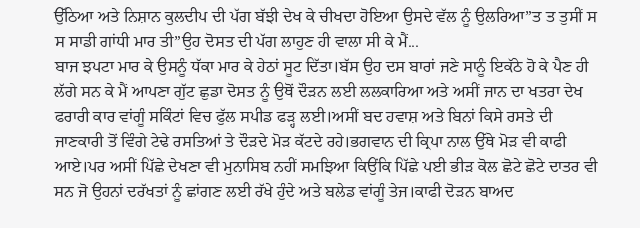ਉੱਠਿਆ ਅਤੇ ਨਿਸ਼ਾਨ ਕੁਲਦੀਪ ਦੀ ਪੱਗ ਬੱਝੀ ਦੇਖ ਕੇ ਚੀਖਦਾ ਹੋਇਆ ਉਸਦੇ ਵੱਲ ਨੂੰ ਉਲਰਿਆ”ਤ ਤ ਤੁਸੀਂ ਸ ਸ ਸਾਡੀ ਗਾਂਧੀ ਮਾਰ ਤੀ”ਉਹ ਦੋਸਤ ਦੀ ਪੱਗ ਲਾਹੁਣ ਹੀ ਵਾਲਾ ਸੀ ਕੇ ਮੈਂ...
ਬਾਜ ਝਪਟਾ ਮਾਰ ਕੇ ਉਸਨੂੰ ਧੱਕਾ ਮਾਰ ਕੇ ਹੇਠਾਂ ਸੂਟ ਦਿੱਤਾ।ਬੱਸ ਉਹ ਦਸ ਬਾਰਾਂ ਜਣੇ ਸਾਨੂੰ ਇਕੱਠੇ ਹੋ ਕੇ ਪੈਣ ਹੀ ਲੱਗੇ ਸਨ ਕੇ ਮੈਂ ਆਪਣਾ ਗੁੱਟ ਛੁਡਾ ਦੋਸਤ ਨੂੰ ਉਥੋਂ ਦੌੜਨ ਲਈ ਲਲਕਾਰਿਆ ਅਤੇ ਅਸੀਂ ਜਾਨ ਦਾ ਖਤਰਾ ਦੇਖ ਫਰਾਰੀ ਕਾਰ ਵਾਂਗੂੰ ਸਕਿੰਟਾਂ ਵਿਚ ਫੁੱਲ ਸਪੀਡ ਫੜ੍ਹ ਲਈ।ਅਸੀਂ ਬਦ ਹਵਾਸ਼ ਅਤੇ ਬਿਨਾਂ ਕਿਸੇ ਰਸਤੇ ਦੀ ਜਾਣਕਾਰੀ ਤੋਂ ਵਿੰਗੇ ਟੇਢੇ ਰਸਤਿਆਂ ਤੇ ਦੌੜਦੇ ਮੋੜ ਕੱਟਦੇ ਰਹੇ।ਭਗਵਾਨ ਦੀ ਕ੍ਰਿਪਾ ਨਾਲ ਉੱਥੇ ਮੋੜ ਵੀ ਕਾਫੀ ਆਏ।ਪਰ ਅਸੀਂ ਪਿੱਛੇ ਦੇਖਣਾ ਵੀ ਮੁਨਾਸਿਬ ਨਹੀਂ ਸਮਝਿਆ ਕਿਉਂਕਿ ਪਿੱਛੇ ਪਈ ਭੀੜ ਕੋਲ ਛੋਟੇ ਛੋਟੇ ਦਾਤਰ ਵੀ ਸਨ ਜੋ ਉਹਨਾਂ ਦਰੱਖਤਾਂ ਨੂੰ ਛਾਂਗਣ ਲਈ ਰੱਖੇ ਹੁੰਦੇ ਅਤੇ ਬਲੇਡ ਵਾਂਗੂੰ ਤੇਜ।ਕਾਫੀ ਦੋੜਨ ਬਾਅਦ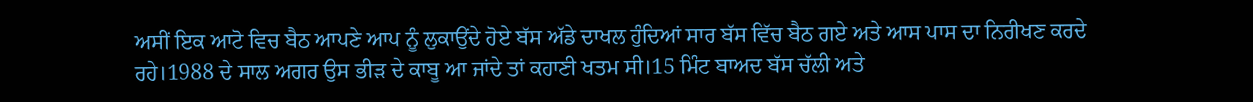ਅਸੀਂ ਇਕ ਆਟੋ ਵਿਚ ਬੈਠ ਆਪਣੇ ਆਪ ਨੂੰ ਲੁਕਾਉਂਦੇ ਹੋਏ ਬੱਸ ਅੱਡੇ ਦਾਖਲ ਹੁੰਦਿਆਂ ਸਾਰ ਬੱਸ ਵਿੱਚ ਬੈਠ ਗਏ ਅਤੇ ਆਸ ਪਾਸ ਦਾ ਨਿਰੀਖਣ ਕਰਦੇ ਰਹੇ।1988 ਦੇ ਸਾਲ ਅਗਰ ਉਸ ਭੀੜ ਦੇ ਕਾਬੂ ਆ ਜਾਂਦੇ ਤਾਂ ਕਹਾਣੀ ਖਤਮ ਸੀ।15 ਮਿੰਟ ਬਾਅਦ ਬੱਸ ਚੱਲੀ ਅਤੇ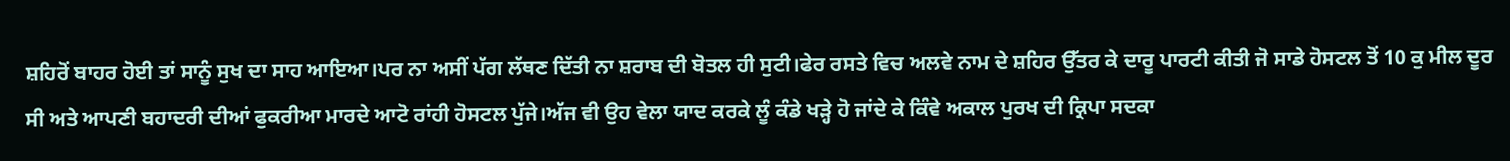ਸ਼ਹਿਰੋਂ ਬਾਹਰ ਹੋਈ ਤਾਂ ਸਾਨੂੰ ਸੁਖ ਦਾ ਸਾਹ ਆਇਆ।ਪਰ ਨਾ ਅਸੀਂ ਪੱਗ ਲੱਥਣ ਦਿੱਤੀ ਨਾ ਸ਼ਰਾਬ ਦੀ ਬੋਤਲ ਹੀ ਸੁਟੀ।ਫੇਰ ਰਸਤੇ ਵਿਚ ਅਲਵੇ ਨਾਮ ਦੇ ਸ਼ਹਿਰ ਉੱਤਰ ਕੇ ਦਾਰੂ ਪਾਰਟੀ ਕੀਤੀ ਜੋ ਸਾਡੇ ਹੋਸਟਲ ਤੋਂ 10 ਕੁ ਮੀਲ ਦੂਰ ਸੀ ਅਤੇ ਆਪਣੀ ਬਹਾਦਰੀ ਦੀਆਂ ਫੁਕਰੀਆ ਮਾਰਦੇ ਆਟੋ ਰਾਂਹੀ ਹੋਸਟਲ ਪੁੱਜੇ।ਅੱਜ ਵੀ ਉਹ ਵੇਲਾ ਯਾਦ ਕਰਕੇ ਲੂੰ ਕੰਡੇ ਖੜ੍ਹੇ ਹੋ ਜਾਂਦੇ ਕੇ ਕਿੰਵੇ ਅਕਾਲ ਪੁਰਖ ਦੀ ਕ੍ਰਿਪਾ ਸਦਕਾ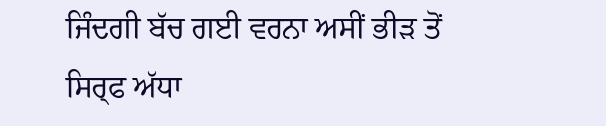ਜਿੰਦਗੀ ਬੱਚ ਗਈ ਵਰਨਾ ਅਸੀਂ ਭੀੜ ਤੋਂ ਸਿਰ੍ਫ ਅੱਧਾ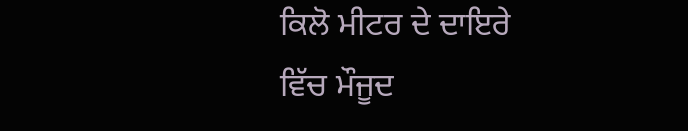ਕਿਲੋ ਮੀਟਰ ਦੇ ਦਾਇਰੇ ਵਿੱਚ ਮੌਜੂਦ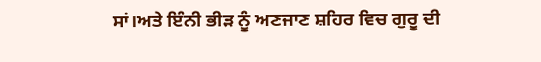ਸਾਂ।ਅਤੇ ਇੰਨੀ ਭੀੜ ਨੂੰ ਅਣਜਾਣ ਸ਼ਹਿਰ ਵਿਚ ਗੁਰੂ ਦੀ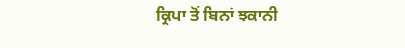ਕ੍ਰਿਪਾ ਤੋਂ ਬਿਨਾਂ ਝਕਾਨੀ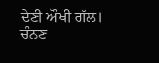ਦੇਣੀ ਔਖੀ ਗੱਲ।
ਚੰਨਣ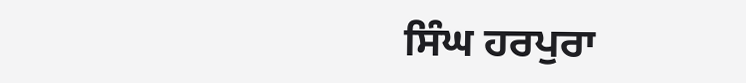ਸਿੰਘ ਹਰਪੁਰਾ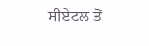ਸੀਏਟਲ ਤੋਂ